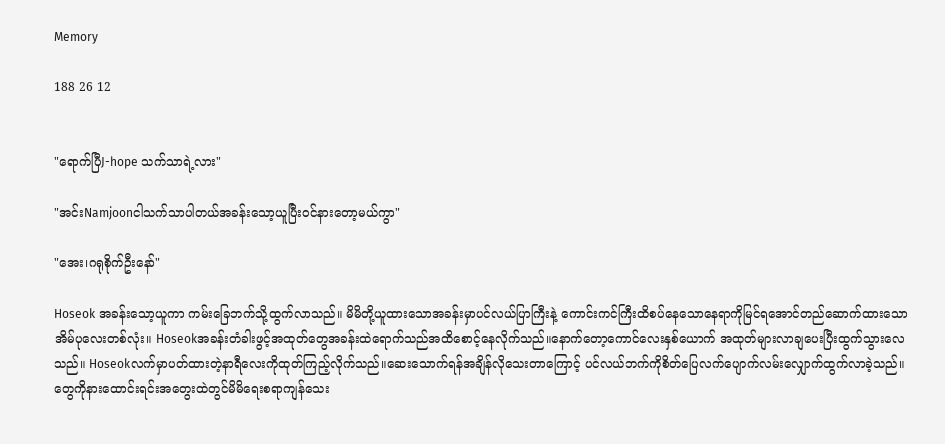Memory

188 26 12


"ရောက်ပြီJ-hope သက်သာရဲ့လား"

"အင်းNamjoonငါသက်သာပါတယ်အခန်းသော့ယူပြီးဝင်နားတော့မယ်ကွာ"

"အေး၊ဂရုစိုက်ဦးနော်"

Hoseok အခန်းသော့ယူကာ ကမ်းခြေဘက်သို့ထွက်လာသည်။ မိမိတို့ယူထားသောအခန်းမှာပင်လယ်ပြာကြီးနဲ့ ကောင်းကင်ကြီးထိစပ်နေသောနေရာကိုမြင်ရအောင်တည်ဆောက်ထားသော အိမ်ပုလေးတစ်လုံး။ Hoseokအခန်းတံခါးဖွင့်အထုတ်တွေအခန်းထဲရောက်သည်အထိစောင့်နေလိုက်သည်။နောက်တော့ကောင်လေးနှစ်ယောက် အထုတ်များလာချပေးပြီးထွက်သွားလေသည်။ Hoseokလက်မှာပတ်ထားတဲ့နာရီလေးကိုထုတ်ကြည့်လိုက်သည်။ဆေးသောက်ရန်အချိန်လိုသေးတာကြောင့် ပင်လယ်ဘက်ကိုစိတ်ပြေလက်ပျောက်လမ်းလျှောက်ထွက်လာခဲ့သည်။ တွေကိုနားထောင်းရင်းအတွေးထဲတွင်မိမိရေးစရာကျန်သေး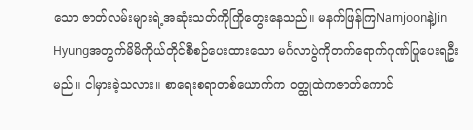သော ဇာတ်လမ်းများရဲ့အဆုံးသတ်ကိုကြိုတွေးနေသည်။ မနက်ဖြန်ကြNamjoonနဲ့Jin Hyungအတွက်မိမိကိုယ်တိုင်စီစဉ်ပေးထားသော မင်္ဂလာပွဲကိုတက်ရောက်ဂုဏ်ပြုပေးရဦးမည်။ ငါမှားခဲ့သလား။ စာရေးစရာတစ်ယောက်က ဝတ္ထုထဲကဇာတ်ကောင်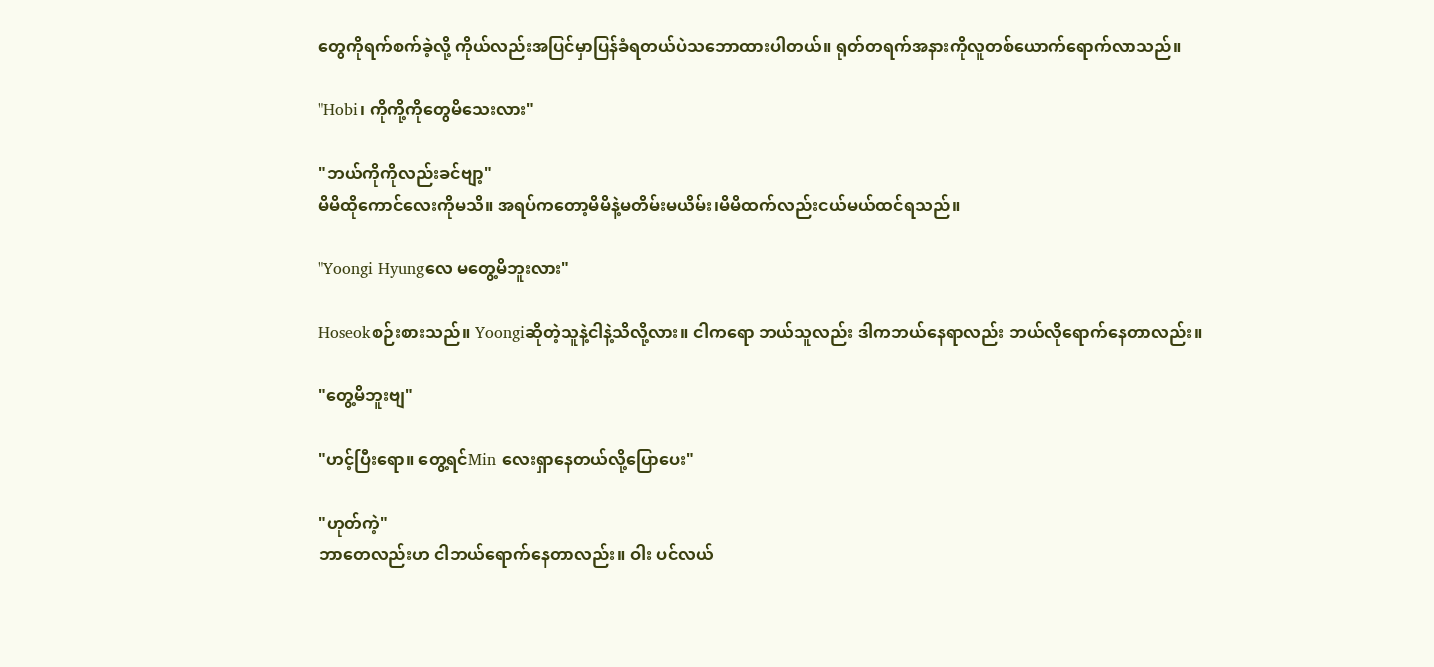တွေကိုရက်စက်ခဲ့လို့ ကိုယ်လည်းအပြင်မှာပြန်ခံရတယ်ပဲသဘောထားပါတယ်။ ရုတ်တရက်အနားကိုလူတစ်ယောက်ရောက်လာသည်။

"Hobi၊ ကိုကို့ကိုတွေမိသေးလား"

"ဘယ်ကိုကိုလည်းခင်ဗျာ့"
မိမိထိုကောင်လေးကိုမသိ။ အရပ်ကတော့မိမိနဲ့မတိမ်းမယိမ်း၊မိမိထက်လည်းငယ်မယ်ထင်ရသည်။

"Yoongi Hyungလေ မတွေ့မိဘူးလား"

Hoseokစဉ်းစားသည်။ Yoongiဆိုတဲ့သူနဲ့ငါနဲ့သိလို့လား။ ငါကရော ဘယ်သူလည်း ဒါကဘယ်နေရာလည်း ဘယ်လိုရောက်နေတာလည်း။

"တွေ့မိဘူးဗျ"

"ဟင့်ပြီးရော။ တွေ့ရင်Min လေးရှာနေတယ်လို့ပြောပေး"

"ဟုတ်ကဲ့"
ဘာတေလည်းဟ ငါဘယ်ရောက်နေတာလည်း။ ဝါး ပင်လယ်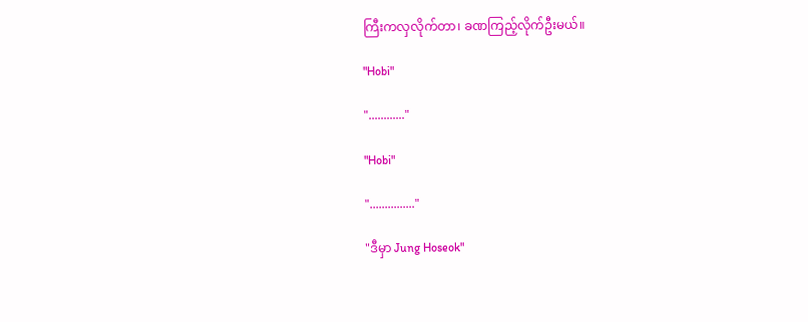ကြီးကလှလိုက်တာ၊ ခဏကြည့်လိုက်ဦးမယ်။

"Hobi"

"............"

"Hobi"

"..............."

"ဒီမှာ Jung Hoseok"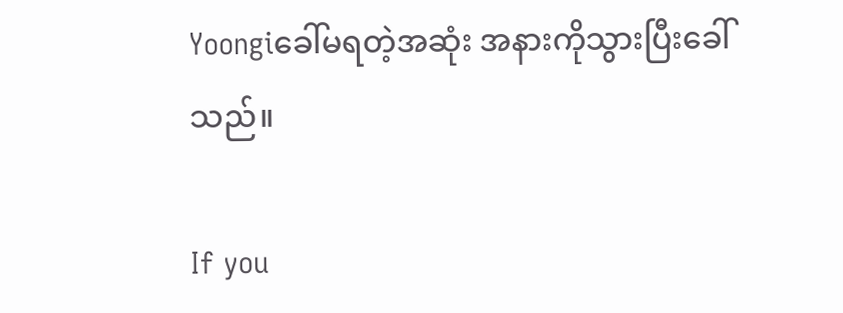Yoongiခေါ်မရတဲ့အဆုံး အနားကိုသွားပြီးခေါ်သည်။

If you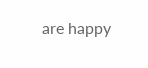are happy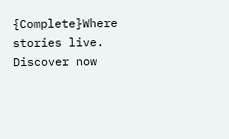{Complete}Where stories live. Discover now